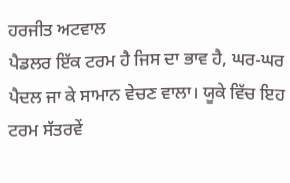ਹਰਜੀਤ ਅਟਵਾਲ
ਪੈਡਲਰ ਇੱਕ ਟਰਮ ਹੈ ਜਿਸ ਦਾ ਭਾਵ ਹੈ, ਘਰ-ਘਰ ਪੈਦਲ ਜਾ ਕੇ ਸਾਮਾਨ ਵੇਚਣ ਵਾਲਾ। ਯੂਕੇ ਵਿੱਚ ਇਹ ਟਰਮ ਸੱਤਰਵੇਂ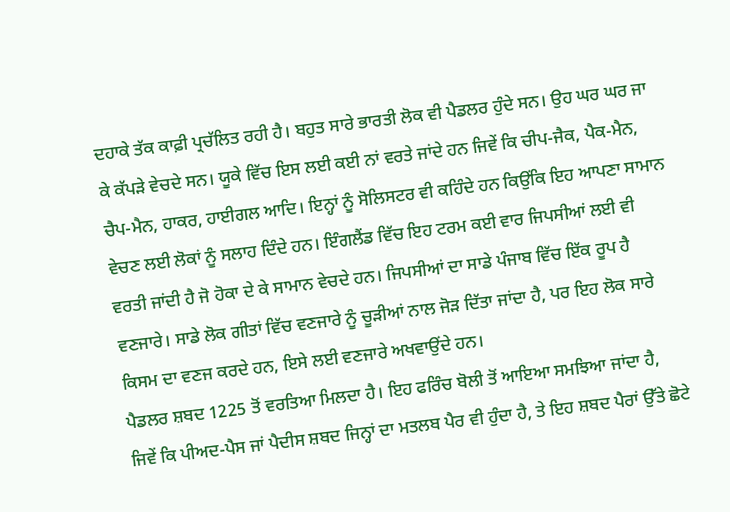ਦਹਾਕੇ ਤੱਕ ਕਾਫ਼ੀ ਪ੍ਰਚੱਲਿਤ ਰਹੀ ਹੈ। ਬਹੁਤ ਸਾਰੇ ਭਾਰਤੀ ਲੋਕ ਵੀ ਪੈਡਲਰ ਹੁੰਦੇ ਸਨ। ਉਹ ਘਰ ਘਰ ਜਾ ਕੇ ਕੱਪੜੇ ਵੇਚਦੇ ਸਨ। ਯੂਕੇ ਵਿੱਚ ਇਸ ਲਈ ਕਈ ਨਾਂ ਵਰਤੇ ਜਾਂਦੇ ਹਨ ਜਿਵੇਂ ਕਿ ਚੀਪ-ਜੈਕ, ਪੈਕ-ਮੈਨ, ਚੈਪ-ਮੈਨ, ਹਾਕਰ, ਹਾਈਗਲ ਆਦਿ। ਇਨ੍ਹਾਂ ਨੂੰ ਸੋਲਿਸਟਰ ਵੀ ਕਹਿੰਦੇ ਹਨ ਕਿਉਂਕਿ ਇਹ ਆਪਣਾ ਸਾਮਾਨ ਵੇਚਣ ਲਈ ਲੋਕਾਂ ਨੂੰ ਸਲਾਹ ਦਿੰਦੇ ਹਨ। ਇੰਗਲੈਂਡ ਵਿੱਚ ਇਹ ਟਰਮ ਕਈ ਵਾਰ ਜਿਪਸੀਆਂ ਲਈ ਵੀ ਵਰਤੀ ਜਾਂਦੀ ਹੈ ਜੋ ਹੋਕਾ ਦੇ ਕੇ ਸਾਮਾਨ ਵੇਚਦੇ ਹਨ। ਜਿਪਸੀਆਂ ਦਾ ਸਾਡੇ ਪੰਜਾਬ ਵਿੱਚ ਇੱਕ ਰੂਪ ਹੈ ਵਣਜਾਰੇ। ਸਾਡੇ ਲੋਕ ਗੀਤਾਂ ਵਿੱਚ ਵਣਜਾਰੇ ਨੂੰ ਚੂੜੀਆਂ ਨਾਲ ਜੋੜ ਦਿੱਤਾ ਜਾਂਦਾ ਹੈ, ਪਰ ਇਹ ਲੋਕ ਸਾਰੇ ਕਿਸਮ ਦਾ ਵਣਜ ਕਰਦੇ ਹਨ, ਇਸੇ ਲਈ ਵਣਜਾਰੇ ਅਖਵਾਉਂਦੇ ਹਨ।
ਪੈਡਲਰ ਸ਼ਬਦ 1225 ਤੋਂ ਵਰਤਿਆ ਮਿਲਦਾ ਹੈ। ਇਹ ਫਰਿੰਚ ਬੋਲੀ ਤੋਂ ਆਇਆ ਸਮਝਿਆ ਜਾਂਦਾ ਹੈ, ਜਿਵੇਂ ਕਿ ਪੀਅਦ-ਪੈਸ ਜਾਂ ਪੈਦੀਸ ਸ਼ਬਦ ਜਿਨ੍ਹਾਂ ਦਾ ਮਤਲਬ ਪੈਰ ਵੀ ਹੁੰਦਾ ਹੈ, ਤੇ ਇਹ ਸ਼ਬਦ ਪੈਰਾਂ ਉੱਤੇ ਛੋਟੇ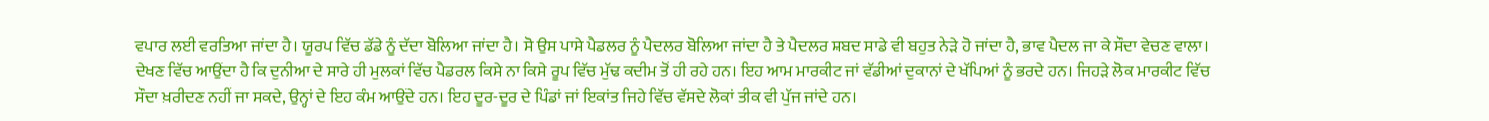ਵਪਾਰ ਲਈ ਵਰਤਿਆ ਜਾਂਦਾ ਹੈ। ਯੂਰਪ ਵਿੱਚ ਡੱਡੇ ਨੂੰ ਦੱਦਾ ਬੋਲਿਆ ਜਾਂਦਾ ਹੈ। ਸੋ ਉਸ ਪਾਸੇ ਪੈਡਲਰ ਨੂੰ ਪੈਦਲਰ ਬੋਲਿਆ ਜਾਂਦਾ ਹੈ ਤੇ ਪੈਦਲਰ ਸ਼ਬਦ ਸਾਡੇ ਵੀ ਬਹੁਤ ਨੇੜੇ ਹੋ ਜਾਂਦਾ ਹੈ, ਭਾਵ ਪੈਦਲ ਜਾ ਕੇ ਸੌਦਾ ਵੇਚਣ ਵਾਲਾ। ਦੇਖਣ ਵਿੱਚ ਆਉਂਦਾ ਹੈ ਕਿ ਦੁਨੀਆ ਦੇ ਸਾਰੇ ਹੀ ਮੁਲਕਾਂ ਵਿੱਚ ਪੈਡਰਲ ਕਿਸੇ ਨਾ ਕਿਸੇ ਰੂਪ ਵਿੱਚ ਮੁੱਢ ਕਦੀਮ ਤੋਂ ਹੀ ਰਹੇ ਹਨ। ਇਹ ਆਮ ਮਾਰਕੀਟ ਜਾਂ ਵੱਡੀਆਂ ਦੁਕਾਨਾਂ ਦੇ ਖੱਪਿਆਂ ਨੂੰ ਭਰਦੇ ਹਨ। ਜਿਹੜੇ ਲੋਕ ਮਾਰਕੀਟ ਵਿੱਚ ਸੌਦਾ ਖ਼ਰੀਦਣ ਨਹੀਂ ਜਾ ਸਕਦੇ, ਉਨ੍ਹਾਂ ਦੇ ਇਹ ਕੰਮ ਆਉਂਦੇ ਹਨ। ਇਹ ਦੂਰ-ਦੂਰ ਦੇ ਪਿੰਡਾਂ ਜਾਂ ਇਕਾਂਤ ਜਿਹੇ ਵਿੱਚ ਵੱਸਦੇ ਲੋਕਾਂ ਤੀਕ ਵੀ ਪੁੱਜ ਜਾਂਦੇ ਹਨ।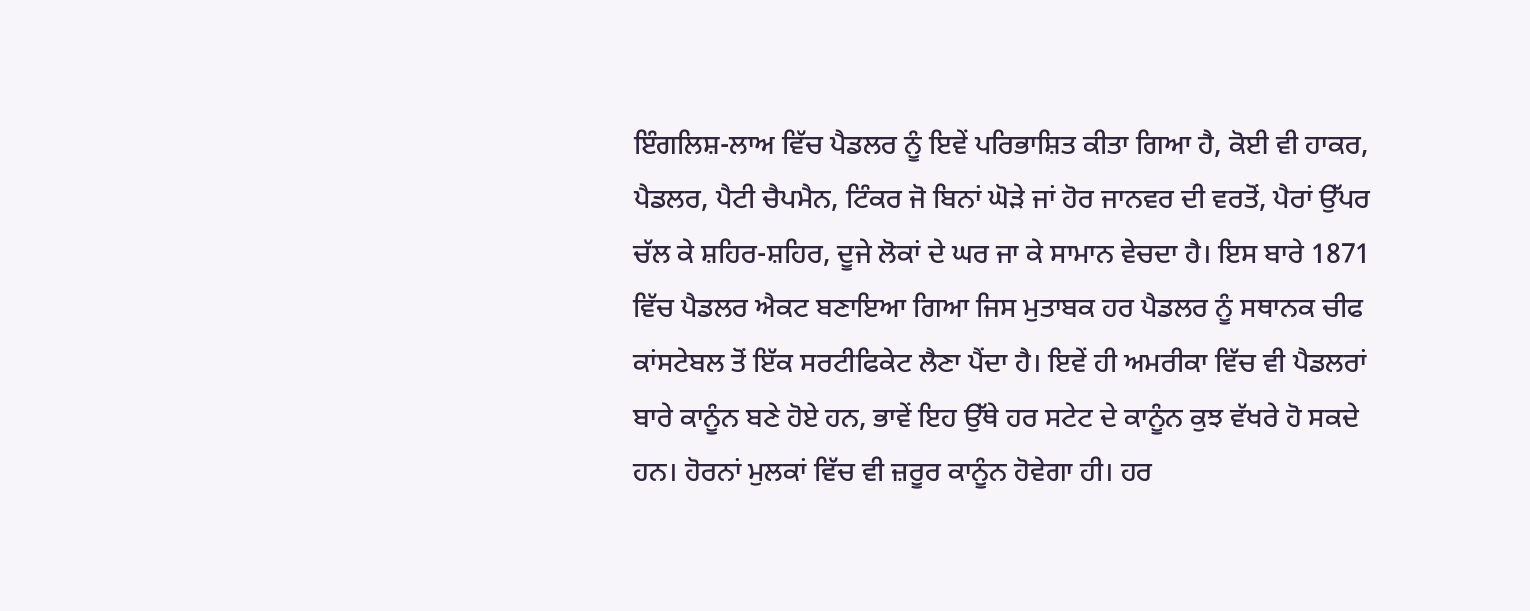ਇੰਗਲਿਸ਼-ਲਾਅ ਵਿੱਚ ਪੈਡਲਰ ਨੂੰ ਇਵੇਂ ਪਰਿਭਾਸ਼ਿਤ ਕੀਤਾ ਗਿਆ ਹੈ, ਕੋਈ ਵੀ ਹਾਕਰ, ਪੈਡਲਰ, ਪੈਟੀ ਚੈਪਮੈਨ, ਟਿੰਕਰ ਜੋ ਬਿਨਾਂ ਘੋੜੇ ਜਾਂ ਹੋਰ ਜਾਨਵਰ ਦੀ ਵਰਤੋਂ, ਪੈਰਾਂ ਉੱਪਰ ਚੱਲ ਕੇ ਸ਼ਹਿਰ-ਸ਼ਹਿਰ, ਦੂਜੇ ਲੋਕਾਂ ਦੇ ਘਰ ਜਾ ਕੇ ਸਾਮਾਨ ਵੇਚਦਾ ਹੈ। ਇਸ ਬਾਰੇ 1871 ਵਿੱਚ ਪੈਡਲਰ ਐਕਟ ਬਣਾਇਆ ਗਿਆ ਜਿਸ ਮੁਤਾਬਕ ਹਰ ਪੈਡਲਰ ਨੂੰ ਸਥਾਨਕ ਚੀਫ ਕਾਂਸਟੇਬਲ ਤੋਂ ਇੱਕ ਸਰਟੀਫਿਕੇਟ ਲੈਣਾ ਪੈਂਦਾ ਹੈ। ਇਵੇਂ ਹੀ ਅਮਰੀਕਾ ਵਿੱਚ ਵੀ ਪੈਡਲਰਾਂ ਬਾਰੇ ਕਾਨੂੰਨ ਬਣੇ ਹੋਏ ਹਨ, ਭਾਵੇਂ ਇਹ ਉੱਥੇ ਹਰ ਸਟੇਟ ਦੇ ਕਾਨੂੰਨ ਕੁਝ ਵੱਖਰੇ ਹੋ ਸਕਦੇ ਹਨ। ਹੋਰਨਾਂ ਮੁਲਕਾਂ ਵਿੱਚ ਵੀ ਜ਼ਰੂਰ ਕਾਨੂੰਨ ਹੋਵੇਗਾ ਹੀ। ਹਰ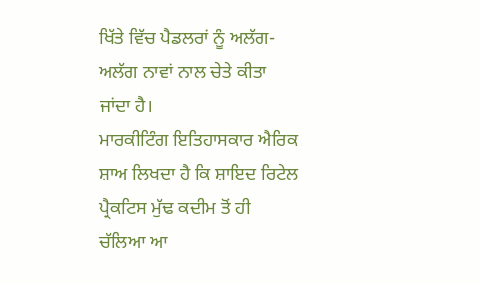ਖਿੱਤੇ ਵਿੱਚ ਪੈਡਲਰਾਂ ਨੂੰ ਅਲੱਗ-ਅਲੱਗ ਨਾਵਾਂ ਨਾਲ ਚੇਤੇ ਕੀਤਾ ਜਾਂਦਾ ਹੈ।
ਮਾਰਕੀਟਿੰਗ ਇਤਿਹਾਸਕਾਰ ਐਰਿਕ ਸ਼ਾਅ ਲਿਖਦਾ ਹੈ ਕਿ ਸ਼ਾਇਦ ਰਿਟੇਲ ਪ੍ਰੈਕਟਿਸ ਮੁੱਢ ਕਦੀਮ ਤੋਂ ਹੀ ਚੱਲਿਆ ਆ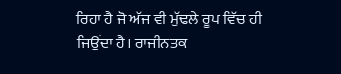ਰਿਹਾ ਹੈ ਜੋ ਅੱਜ ਵੀ ਮੁੱਢਲੇ ਰੂਪ ਵਿੱਚ ਹੀ ਜਿਉਂਦਾ ਹੈ। ਰਾਜੀਨਤਕ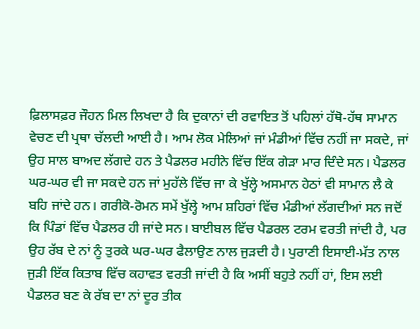ਫ਼ਿਲਾਸਫ਼ਰ ਜੌਹਨ ਮਿਲ ਲਿਖਦਾ ਹੈ ਕਿ ਦੁਕਾਨਾਂ ਦੀ ਰਵਾਇਤ ਤੋਂ ਪਹਿਲਾਂ ਹੱਥੋ-ਹੱਥ ਸਾਮਾਨ ਵੇਚਣ ਦੀ ਪ੍ਰਥਾ ਚੱਲਦੀ ਆਈ ਹੈ। ਆਮ ਲੋਕ ਮੇਲਿਆਂ ਜਾਂ ਮੰਡੀਆਂ ਵਿੱਚ ਨਹੀਂ ਜਾ ਸਕਦੇ, ਜਾਂ ਉਹ ਸਾਲ ਬਾਅਦ ਲੱਗਦੇ ਹਨ ਤੇ ਪੈਡਲਰ ਮਹੀਨੇ ਵਿੱਚ ਇੱਕ ਗੇੜਾ ਮਾਰ ਦਿੰਦੇ ਸਨ। ਪੈਡਲਰ ਘਰ-ਘਰ ਵੀ ਜਾ ਸਕਦੇ ਹਨ ਜਾਂ ਮੁਹੱਲੇ ਵਿੱਚ ਜਾ ਕੇ ਖੁੱਲ੍ਹੇ ਅਸਮਾਨ ਹੇਠਾਂ ਵੀ ਸਾਮਾਨ ਲੈ ਕੇ ਬਹਿ ਜਾਂਦੇ ਹਨ। ਗਰੀਕੋ-ਰੋਮਨ ਸਮੇਂ ਖੁੱਲ੍ਹੇ ਆਮ ਸ਼ਹਿਰਾਂ ਵਿੱਚ ਮੰਡੀਆਂ ਲੱਗਦੀਆਂ ਸਨ ਜਦੋਂ ਕਿ ਪਿੰਡਾਂ ਵਿੱਚ ਪੈਡਲਰ ਹੀ ਜਾਂਦੇ ਸਨ। ਬਾਈਬਲ ਵਿੱਚ ਪੈਡਰਲ ਟਰਮ ਵਰਤੀ ਜਾਂਦੀ ਹੈ, ਪਰ ਉਹ ਰੱਬ ਦੇ ਨਾਂ ਨੂੰ ਤੁਰਕੇ ਘਰ-ਘਰ ਫੈਲਾਉਣ ਨਾਲ ਜੁੜਦੀ ਹੈ। ਪੁਰਾਣੀ ਇਸਾਈ-ਮੱਤ ਨਾਲ ਜੁੜੀ ਇੱਕ ਕਿਤਾਬ ਵਿੱਚ ਕਹਾਵਤ ਵਰਤੀ ਜਾਂਦੀ ਹੈ ਕਿ ਅਸੀਂ ਬਹੁਤੇ ਨਹੀਂ ਹਾਂ, ਇਸ ਲਈ ਪੈਡਲਰ ਬਣ ਕੇ ਰੱਬ ਦਾ ਨਾਂ ਦੂਰ ਤੀਕ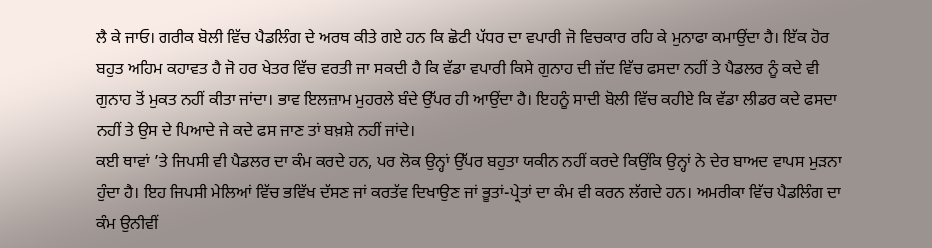ਲੈ ਕੇ ਜਾਓ। ਗਰੀਕ ਬੋਲੀ ਵਿੱਚ ਪੈਡਲਿੰਗ ਦੇ ਅਰਥ ਕੀਤੇ ਗਏ ਹਨ ਕਿ ਛੋਟੀ ਪੱਧਰ ਦਾ ਵਪਾਰੀ ਜੋ ਵਿਚਕਾਰ ਰਹਿ ਕੇ ਮੁਨਾਫਾ ਕਮਾਉਂਦਾ ਹੈ। ਇੱਕ ਹੋਰ ਬਹੁਤ ਅਹਿਮ ਕਹਾਵਤ ਹੈ ਜੋ ਹਰ ਖੇਤਰ ਵਿੱਚ ਵਰਤੀ ਜਾ ਸਕਦੀ ਹੈ ਕਿ ਵੱਡਾ ਵਪਾਰੀ ਕਿਸੇ ਗੁਨਾਹ ਦੀ ਜ਼ੱਦ ਵਿੱਚ ਫਸਦਾ ਨਹੀਂ ਤੇ ਪੈਡਲਰ ਨੂੰ ਕਦੇ ਵੀ ਗੁਨਾਹ ਤੋਂ ਮੁਕਤ ਨਹੀਂ ਕੀਤਾ ਜਾਂਦਾ। ਭਾਵ ਇਲਜ਼ਾਮ ਮੁਹਰਲੇ ਬੰਦੇ ਉੱਪਰ ਹੀ ਆਉਂਦਾ ਹੈ। ਇਹਨੂੰ ਸਾਦੀ ਬੋਲੀ ਵਿੱਚ ਕਹੀਏ ਕਿ ਵੱਡਾ ਲੀਡਰ ਕਦੇ ਫਸਦਾ ਨਹੀਂ ਤੇ ਉਸ ਦੇ ਪਿਆਦੇ ਜੇ ਕਦੇ ਫਸ ਜਾਣ ਤਾਂ ਬਖ਼ਸ਼ੇ ਨਹੀਂ ਜਾਂਦੇ।
ਕਈ ਥਾਵਾਂ ’ਤੇ ਜਿਪਸੀ ਵੀ ਪੈਡਲਰ ਦਾ ਕੰਮ ਕਰਦੇ ਹਨ, ਪਰ ਲੋਕ ਉਨ੍ਹਾਂ ਉੱਪਰ ਬਹੁਤਾ ਯਕੀਨ ਨਹੀਂ ਕਰਦੇ ਕਿਉਂਕਿ ਉਨ੍ਹਾਂ ਨੇ ਦੇਰ ਬਾਅਦ ਵਾਪਸ ਮੁੜਨਾ ਹੁੰਦਾ ਹੈ। ਇਹ ਜਿਪਸੀ ਮੇਲਿਆਂ ਵਿੱਚ ਭਵਿੱਖ ਦੱਸਣ ਜਾਂ ਕਰਤੱਵ ਦਿਖਾਉਣ ਜਾਂ ਭੂਤਾਂ-ਪ੍ਰੇਤਾਂ ਦਾ ਕੰਮ ਵੀ ਕਰਨ ਲੱਗਦੇ ਹਨ। ਅਮਰੀਕਾ ਵਿੱਚ ਪੈਡਲਿੰਗ ਦਾ ਕੰਮ ਉਨੀਵੀਂ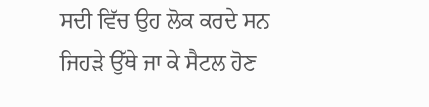ਸਦੀ ਵਿੱਚ ਉਹ ਲੋਕ ਕਰਦੇ ਸਨ ਜਿਹੜੇ ਉੱਥੇ ਜਾ ਕੇ ਸੈਟਲ ਹੋਣ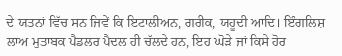ਦੇ ਯਤਨਾਂ ਵਿੱਚ ਸਨ ਜਿਵੇਂ ਕਿ ਇਟਾਲੀਅਨ, ਗਰੀਕ, ਯਹੂਦੀ ਆਦਿ। ਇੰਗਲਿਸ਼ ਲਾਅ ਮੁਤਾਬਕ ਪੈਡਲਰ ਪੈਦਲ ਹੀ ਚੱਲਦੇ ਹਨ, ਇਹ ਘੋੜੇ ਜਾਂ ਕਿਸੇ ਹੋਰ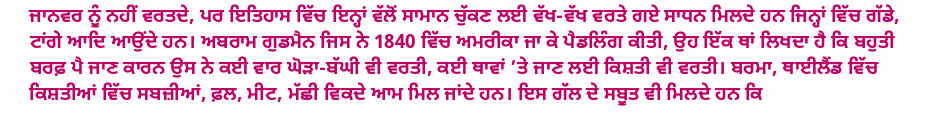ਜਾਨਵਰ ਨੂੰ ਨਹੀਂ ਵਰਤਦੇ, ਪਰ ਇਤਿਹਾਸ ਵਿੱਚ ਇਨ੍ਹਾਂ ਵੱਲੋਂ ਸਾਮਾਨ ਚੁੱਕਣ ਲਈ ਵੱਖ-ਵੱਖ ਵਰਤੇ ਗਏ ਸਾਧਨ ਮਿਲਦੇ ਹਨ ਜਿਨ੍ਹਾਂ ਵਿੱਚ ਗੱਡੇ, ਟਾਂਗੇ ਆਦਿ ਆਉਂਦੇ ਹਨ। ਅਬਰਾਮ ਗੁਡਮੈਨ ਜਿਸ ਨੇ 1840 ਵਿੱਚ ਅਮਰੀਕਾ ਜਾ ਕੇ ਪੈਡਲਿੰਗ ਕੀਤੀ, ਉਹ ਇੱਕ ਥਾਂ ਲਿਖਦਾ ਹੈ ਕਿ ਬਹੁਤੀ ਬਰਫ਼ ਪੈ ਜਾਣ ਕਾਰਨ ਉਸ ਨੇ ਕਈ ਵਾਰ ਘੋੜਾ-ਬੱਘੀ ਵੀ ਵਰਤੀ, ਕਈ ਥਾਵਾਂ ’ਤੇ ਜਾਣ ਲਈ ਕਿਸ਼ਤੀ ਵੀ ਵਰਤੀ। ਬਰਮਾ, ਥਾਈਲੈਂਡ ਵਿੱਚ ਕਿਸ਼ਤੀਆਂ ਵਿੱਚ ਸਬਜ਼ੀਆਂ, ਫ਼ਲ, ਮੀਟ, ਮੱਛੀ ਵਿਕਦੇ ਆਮ ਮਿਲ ਜਾਂਦੇ ਹਨ। ਇਸ ਗੱਲ ਦੇ ਸਬੂਤ ਵੀ ਮਿਲਦੇ ਹਨ ਕਿ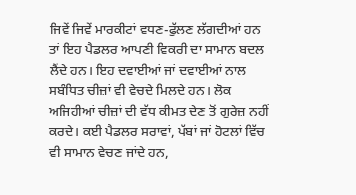ਜਿਵੇਂ ਜਿਵੇਂ ਮਾਰਕੀਟਾਂ ਵਧਣ-ਫੁੱਲਣ ਲੱਗਦੀਆਂ ਹਨ ਤਾਂ ਇਹ ਪੈਡਲਰ ਆਪਣੀ ਵਿਕਰੀ ਦਾ ਸਾਮਾਨ ਬਦਲ ਲੈਂਦੇ ਹਨ। ਇਹ ਦਵਾਈਆਂ ਜਾਂ ਦਵਾਈਆਂ ਨਾਲ ਸਬੰਧਿਤ ਚੀਜ਼ਾਂ ਵੀ ਵੇਚਦੇ ਮਿਲਦੇ ਹਨ। ਲੋਕ ਅਜਿਹੀਆਂ ਚੀਜ਼ਾਂ ਦੀ ਵੱਧ ਕੀਮਤ ਦੇਣ ਤੋਂ ਗੁਰੇਜ਼ ਨਹੀਂ ਕਰਦੇ। ਕਈ ਪੈਡਲਰ ਸਰਾਵਾਂ, ਪੱਬਾਂ ਜਾਂ ਹੋਟਲਾਂ ਵਿੱਚ ਵੀ ਸਾਮਾਨ ਵੇਚਣ ਜਾਂਦੇ ਹਨ,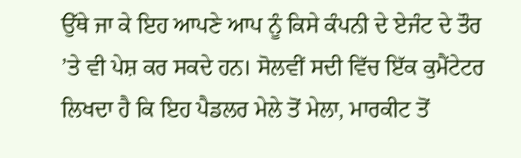ਉੱਥੇ ਜਾ ਕੇ ਇਹ ਆਪਣੇ ਆਪ ਨੂੰ ਕਿਸੇ ਕੰਪਨੀ ਦੇ ਏਜੰਟ ਦੇ ਤੌਰ ’ਤੇ ਵੀ ਪੇਸ਼ ਕਰ ਸਕਦੇ ਹਨ। ਸੋਲਵੀਂ ਸਦੀ ਵਿੱਚ ਇੱਕ ਕੁਮੈਂਟੇਟਰ ਲਿਖਦਾ ਹੈ ਕਿ ਇਹ ਪੈਡਲਰ ਮੇਲੇ ਤੋਂ ਮੇਲਾ, ਮਾਰਕੀਟ ਤੋਂ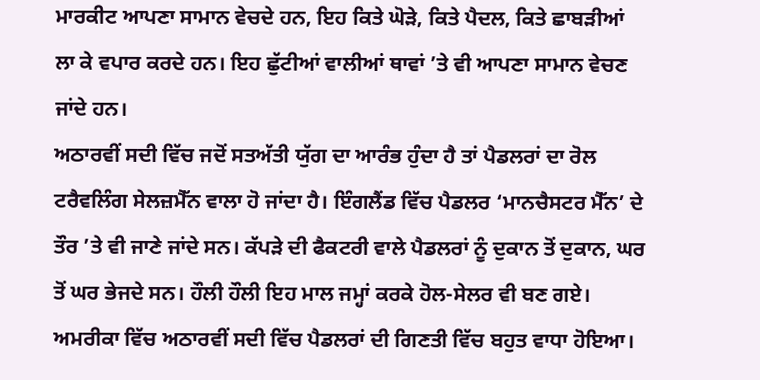ਮਾਰਕੀਟ ਆਪਣਾ ਸਾਮਾਨ ਵੇਚਦੇ ਹਨ, ਇਹ ਕਿਤੇ ਘੋੜੇ, ਕਿਤੇ ਪੈਦਲ, ਕਿਤੇ ਛਾਬੜੀਆਂ ਲਾ ਕੇ ਵਪਾਰ ਕਰਦੇ ਹਨ। ਇਹ ਛੁੱਟੀਆਂ ਵਾਲੀਆਂ ਥਾਵਾਂ ’ਤੇ ਵੀ ਆਪਣਾ ਸਾਮਾਨ ਵੇਚਣ ਜਾਂਦੇ ਹਨ।
ਅਠਾਰਵੀਂ ਸਦੀ ਵਿੱਚ ਜਦੋਂ ਸਤਅੱਤੀ ਯੁੱਗ ਦਾ ਆਰੰਭ ਹੁੰਦਾ ਹੈ ਤਾਂ ਪੈਡਲਰਾਂ ਦਾ ਰੋਲ ਟਰੈਵਲਿੰਗ ਸੇਲਜ਼ਮੈੱਨ ਵਾਲਾ ਹੋ ਜਾਂਦਾ ਹੈ। ਇੰਗਲੈਂਡ ਵਿੱਚ ਪੈਡਲਰ ‘ਮਾਨਚੈਸਟਰ ਮੈੱਨ’ ਦੇ ਤੌਰ ’ਤੇ ਵੀ ਜਾਣੇ ਜਾਂਦੇ ਸਨ। ਕੱਪੜੇ ਦੀ ਫੈਕਟਰੀ ਵਾਲੇ ਪੈਡਲਰਾਂ ਨੂੰ ਦੁਕਾਨ ਤੋਂ ਦੁਕਾਨ, ਘਰ ਤੋਂ ਘਰ ਭੇਜਦੇ ਸਨ। ਹੌਲੀ ਹੌਲੀ ਇਹ ਮਾਲ ਜਮ੍ਹਾਂ ਕਰਕੇ ਹੋਲ-ਸੇਲਰ ਵੀ ਬਣ ਗਏ।
ਅਮਰੀਕਾ ਵਿੱਚ ਅਠਾਰਵੀਂ ਸਦੀ ਵਿੱਚ ਪੈਡਲਰਾਂ ਦੀ ਗਿਣਤੀ ਵਿੱਚ ਬਹੁਤ ਵਾਧਾ ਹੋਇਆ।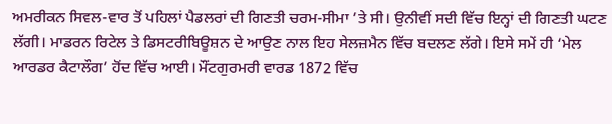ਅਮਰੀਕਨ ਸਿਵਲ-ਵਾਰ ਤੋਂ ਪਹਿਲਾਂ ਪੈਡਲਰਾਂ ਦੀ ਗਿਣਤੀ ਚਰਮ-ਸੀਮਾ ’ਤੇ ਸੀ। ਉਨੀਵੀਂ ਸਦੀ ਵਿੱਚ ਇਨ੍ਹਾਂ ਦੀ ਗਿਣਤੀ ਘਟਣ ਲੱਗੀ। ਮਾਡਰਨ ਰਿਟੇਲ ਤੇ ਡਿਸਟਰੀਬਿਊਸ਼ਨ ਦੇ ਆਉਣ ਨਾਲ ਇਹ ਸੇਲਜ਼ਮੈਨ ਵਿੱਚ ਬਦਲਣ ਲੱਗੇ। ਇਸੇ ਸਮੇਂ ਹੀ ‘ਮੇਲ ਆਰਡਰ ਕੈਟਾਲੌਗ’ ਹੋਂਦ ਵਿੱਚ ਆਈ। ਮੌਂਟਗੁਰਮਰੀ ਵਾਰਡ 1872 ਵਿੱਚ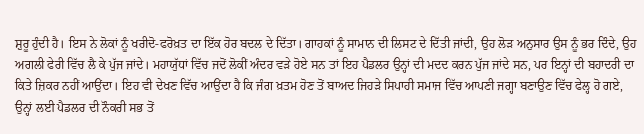ਸ਼ੁਰੂ ਹੁੰਦੀ ਹੈ। ਇਸ ਨੇ ਲੋਕਾਂ ਨੂੰ ਖਰੀਦੋ-ਫਰੋਖ਼ਤ ਦਾ ਇੱਕ ਹੋਰ ਬਦਲ ਦੇ ਦਿੱਤਾ। ਗਾਹਕਾਂ ਨੂੰ ਸਾਮਾਨ ਦੀ ਲਿਸਟ ਦੇ ਦਿੱਤੀ ਜਾਂਦੀ, ਉਹ ਲੋੜ ਅਨੁਸਾਰ ਉਸ ਨੂੰ ਭਰ ਦਿੰਦੇ, ਉਹ ਅਗਲੀ ਫੇਰੀ ਵਿੱਚ ਲੈ ਕੇ ਪੁੱਜ ਜਾਂਦੇ। ਮਹਾਯੁੱਧਾਂ ਵਿੱਚ ਜਦੋਂ ਲੋਕੀਂ ਅੰਦਰ ਵੜੇ ਹੋਏ ਸਨ ਤਾਂ ਇਹ ਪੈਡਲਰ ਉਨ੍ਹਾਂ ਦੀ ਮਦਦ ਕਰਨ ਪੁੱਜ ਜਾਂਦੇ ਸਨ, ਪਰ ਇਨ੍ਹਾਂ ਦੀ ਬਹਾਦਰੀ ਦਾ ਕਿਤੇ ਜ਼ਿਕਰ ਨਹੀਂ ਆਉਂਦਾ। ਇਹ ਵੀ ਦੇਖਣ ਵਿੱਚ ਆਉਂਦਾ ਹੈ ਕਿ ਜੰਗ ਖ਼ਤਮ ਹੋਣ ਤੋਂ ਬਾਅਦ ਜਿਹੜੇ ਸਿਪਾਹੀ ਸਮਾਜ ਵਿੱਚ ਆਪਣੀ ਜਗ੍ਹਾ ਬਣਾਉਣ ਵਿੱਚ ਫੇਲ੍ਹ ਹੋ ਗਏ, ਉਨ੍ਹਾਂ ਲਈ ਪੈਡਲਰ ਦੀ ਨੌਕਰੀ ਸਭ ਤੋਂ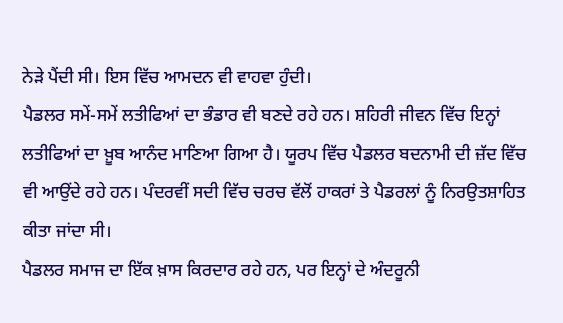ਨੇੜੇ ਪੈਂਦੀ ਸੀ। ਇਸ ਵਿੱਚ ਆਮਦਨ ਵੀ ਵਾਹਵਾ ਹੁੰਦੀ।
ਪੈਡਲਰ ਸਮੇਂ-ਸਮੇਂ ਲਤੀਫਿਆਂ ਦਾ ਭੰਡਾਰ ਵੀ ਬਣਦੇ ਰਹੇ ਹਨ। ਸ਼ਹਿਰੀ ਜੀਵਨ ਵਿੱਚ ਇਨ੍ਹਾਂ ਲਤੀਫਿਆਂ ਦਾ ਖ਼ੂਬ ਆਨੰਦ ਮਾਣਿਆ ਗਿਆ ਹੈ। ਯੂਰਪ ਵਿੱਚ ਪੈਡਲਰ ਬਦਨਾਮੀ ਦੀ ਜ਼ੱਦ ਵਿੱਚ ਵੀ ਆਉਂਦੇ ਰਹੇ ਹਨ। ਪੰਦਰਵੀਂ ਸਦੀ ਵਿੱਚ ਚਰਚ ਵੱਲੋਂ ਹਾਕਰਾਂ ਤੇ ਪੈਡਰਲਾਂ ਨੂੰ ਨਿਰਉਤਸ਼ਾਹਿਤ ਕੀਤਾ ਜਾਂਦਾ ਸੀ।
ਪੈਡਲਰ ਸਮਾਜ ਦਾ ਇੱਕ ਖ਼ਾਸ ਕਿਰਦਾਰ ਰਹੇ ਹਨ, ਪਰ ਇਨ੍ਹਾਂ ਦੇ ਅੰਦਰੂਨੀ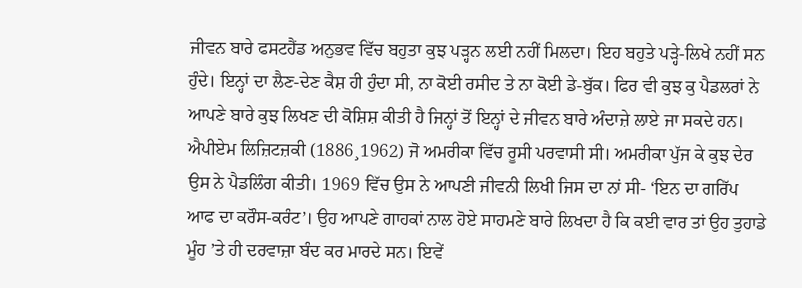ਜੀਵਨ ਬਾਰੇ ਫਸਟਹੈਂਡ ਅਨੁਭਵ ਵਿੱਚ ਬਹੁਤਾ ਕੁਝ ਪੜ੍ਹਨ ਲਈ ਨਹੀਂ ਮਿਲਦਾ। ਇਹ ਬਹੁਤੇ ਪੜ੍ਹੇ-ਲਿਖੇ ਨਹੀਂ ਸਨ ਹੁੰਦੇ। ਇਨ੍ਹਾਂ ਦਾ ਲੈਣ-ਦੇਣ ਕੈਸ਼ ਹੀ ਹੁੰਦਾ ਸੀ, ਨਾ ਕੋਈ ਰਸੀਦ ਤੇ ਨਾ ਕੋਈ ਡੇ-ਬੁੱਕ। ਫਿਰ ਵੀ ਕੁਝ ਕੁ ਪੈਡਲਰਾਂ ਨੇ ਆਪਣੇ ਬਾਰੇ ਕੁਝ ਲਿਖਣ ਦੀ ਕੋਸ਼ਿਸ਼ ਕੀਤੀ ਹੈ ਜਿਨ੍ਹਾਂ ਤੋਂ ਇਨ੍ਹਾਂ ਦੇ ਜੀਵਨ ਬਾਰੇ ਅੰਦਾਜ਼ੇ ਲਾਏ ਜਾ ਸਕਦੇ ਹਨ। ਐਪੀਏਮ ਲਿਜ਼ਿਟਜ਼ਕੀ (1886¸1962) ਜੋ ਅਮਰੀਕਾ ਵਿੱਚ ਰੂਸੀ ਪਰਵਾਸੀ ਸੀ। ਅਮਰੀਕਾ ਪੁੱਜ ਕੇ ਕੁਝ ਦੇਰ ਉਸ ਨੇ ਪੈਡਲਿੰਗ ਕੀਤੀ। 1969 ਵਿੱਚ ਉਸ ਨੇ ਆਪਣੀ ਜੀਵਨੀ ਲਿਖੀ ਜਿਸ ਦਾ ਨਾਂ ਸੀ- ‘ਇਨ ਦਾ ਗਰਿੱਪ ਆਫ ਦਾ ਕਰੌਸ-ਕਰੰਟ’। ਉਹ ਆਪਣੇ ਗਾਹਕਾਂ ਨਾਲ ਹੋਏ ਸਾਹਮਣੇ ਬਾਰੇ ਲਿਖਦਾ ਹੈ ਕਿ ਕਈ ਵਾਰ ਤਾਂ ਉਹ ਤੁਹਾਡੇ ਮੂੰਹ ’ਤੇ ਹੀ ਦਰਵਾਜ਼ਾ ਬੰਦ ਕਰ ਮਾਰਦੇ ਸਨ। ਇਵੇਂ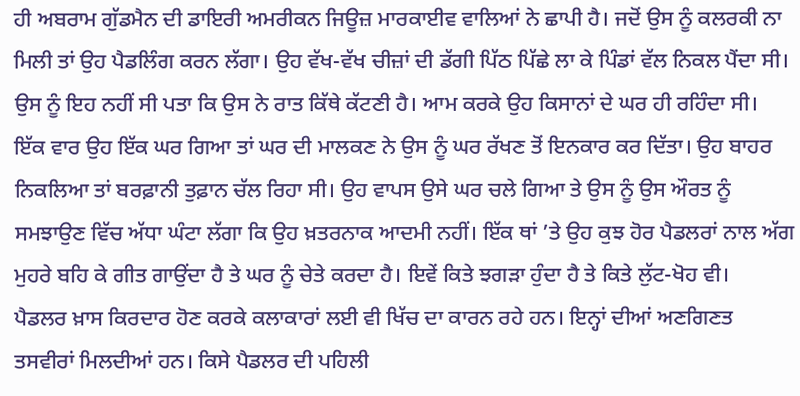ਹੀ ਅਬਰਾਮ ਗੁੱਡਮੈਨ ਦੀ ਡਾਇਰੀ ਅਮਰੀਕਨ ਜਿਊਜ਼ ਮਾਰਕਾਈਵ ਵਾਲਿਆਂ ਨੇ ਛਾਪੀ ਹੈ। ਜਦੋਂ ਉਸ ਨੂੰ ਕਲਰਕੀ ਨਾ ਮਿਲੀ ਤਾਂ ਉਹ ਪੈਡਲਿੰਗ ਕਰਨ ਲੱਗਾ। ਉਹ ਵੱਖ-ਵੱਖ ਚੀਜ਼ਾਂ ਦੀ ਡੱਗੀ ਪਿੱਠ ਪਿੱਛੇ ਲਾ ਕੇ ਪਿੰਡਾਂ ਵੱਲ ਨਿਕਲ ਪੈਂਦਾ ਸੀ। ਉਸ ਨੂੰ ਇਹ ਨਹੀਂ ਸੀ ਪਤਾ ਕਿ ਉਸ ਨੇ ਰਾਤ ਕਿੱਥੇ ਕੱਟਣੀ ਹੈ। ਆਮ ਕਰਕੇ ਉਹ ਕਿਸਾਨਾਂ ਦੇ ਘਰ ਹੀ ਰਹਿੰਦਾ ਸੀ। ਇੱਕ ਵਾਰ ਉਹ ਇੱਕ ਘਰ ਗਿਆ ਤਾਂ ਘਰ ਦੀ ਮਾਲਕਣ ਨੇ ਉਸ ਨੂੰ ਘਰ ਰੱਖਣ ਤੋਂ ਇਨਕਾਰ ਕਰ ਦਿੱਤਾ। ਉਹ ਬਾਹਰ ਨਿਕਲਿਆ ਤਾਂ ਬਰਫ਼ਾਨੀ ਤੁਫ਼ਾਨ ਚੱਲ ਰਿਹਾ ਸੀ। ਉਹ ਵਾਪਸ ਉਸੇ ਘਰ ਚਲੇ ਗਿਆ ਤੇ ਉਸ ਨੂੰ ਉਸ ਔਰਤ ਨੂੰ ਸਮਝਾਉਣ ਵਿੱਚ ਅੱਧਾ ਘੰਟਾ ਲੱਗਾ ਕਿ ਉਹ ਖ਼ਤਰਨਾਕ ਆਦਮੀ ਨਹੀਂ। ਇੱਕ ਥਾਂ ’ਤੇ ਉਹ ਕੁਝ ਹੋਰ ਪੈਡਲਰਾਂ ਨਾਲ ਅੱਗ ਮੁਹਰੇ ਬਹਿ ਕੇ ਗੀਤ ਗਾਉਂਦਾ ਹੈ ਤੇ ਘਰ ਨੂੰ ਚੇਤੇ ਕਰਦਾ ਹੈ। ਇਵੇਂ ਕਿਤੇ ਝਗੜਾ ਹੁੰਦਾ ਹੈ ਤੇ ਕਿਤੇ ਲੁੱਟ-ਖੋਹ ਵੀ।
ਪੈਡਲਰ ਖ਼ਾਸ ਕਿਰਦਾਰ ਹੋਣ ਕਰਕੇ ਕਲਾਕਾਰਾਂ ਲਈ ਵੀ ਖਿੱਚ ਦਾ ਕਾਰਨ ਰਹੇ ਹਨ। ਇਨ੍ਹਾਂ ਦੀਆਂ ਅਣਗਿਣਤ ਤਸਵੀਰਾਂ ਮਿਲਦੀਆਂ ਹਨ। ਕਿਸੇ ਪੈਡਲਰ ਦੀ ਪਹਿਲੀ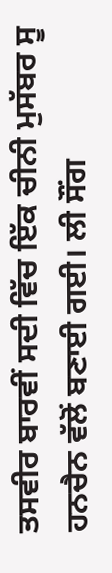ਤਸਵੀਰ ਬਾਰਵੀਂ ਸਦੀ ਵਿੱਚ ਇੱਕ ਚੀਨੀ ਮੁਸੱਬਰ ਸੂ ਹਨਚੈਨ ਵੱਲੋਂ ਬਣਾਈ ਗਈ। ਲੀ ਸੌਂਗ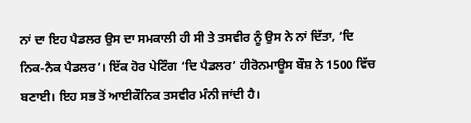ਨਾਂ ਦਾ ਇਹ ਪੈਡਲਰ ਉਸ ਦਾ ਸਮਕਾਲੀ ਹੀ ਸੀ ਤੇ ਤਸਵੀਰ ਨੂੰ ਉਸ ਨੇ ਨਾਂ ਦਿੱਤਾ, ‘ਦਿ ਨਿਕ-ਨੈਕ ਪੈਡਲਰ’। ਇੱਕ ਹੋਰ ਪੇਟਿੰਗ ‘ਦਿ ਪੈਡਲਰ’ ਹੀਰੋਨਮਾਊਸ ਬੌਸ਼ ਨੇ 1500 ਵਿੱਚ ਬਣਾਈ। ਇਹ ਸਭ ਤੋਂ ਆਈਕੌਨਿਕ ਤਸਵੀਰ ਮੰਨੀ ਜਾਂਦੀ ਹੈ।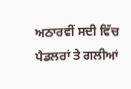ਅਠਾਰਵੀਂ ਸਦੀ ਵਿੱਚ ਪੈਡਲਰਾਂ ਤੇ ਗਲੀਆਂ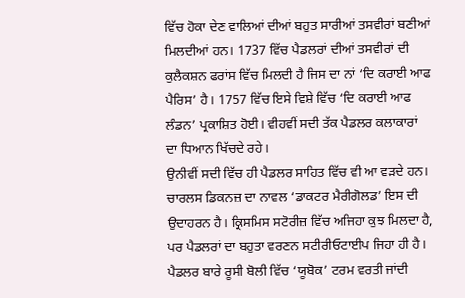ਵਿੱਚ ਹੋਕਾ ਦੇਣ ਵਾਲਿਆਂ ਦੀਆਂ ਬਹੁਤ ਸਾਰੀਆਂ ਤਸਵੀਰਾਂ ਬਣੀਆਂ ਮਿਲਦੀਆਂ ਹਨ। 1737 ਵਿੱਚ ਪੈਡਲਰਾਂ ਦੀਆਂ ਤਸਵੀਰਾਂ ਦੀ ਕੁਲੈਕਸ਼ਨ ਫਰਾਂਸ ਵਿੱਚ ਮਿਲਦੀ ਹੈ ਜਿਸ ਦਾ ਨਾਂ ‘ਦਿ ਕਰਾਈ ਆਫ ਪੈਰਿਸ’ ਹੈ। 1757 ਵਿੱਚ ਇਸੇ ਵਿਸ਼ੇ ਵਿੱਚ ‘ਦਿ ਕਰਾਈ ਆਫ ਲੰਡਨ’ ਪ੍ਰਕਾਸ਼ਿਤ ਹੋਈ। ਵੀਹਵੀਂ ਸਦੀ ਤੱਕ ਪੈਡਲਰ ਕਲਾਕਾਰਾਂ ਦਾ ਧਿਆਨ ਖਿੱਚਦੇ ਰਹੇ।
ਉਨੀਵੀਂ ਸਦੀ ਵਿੱਚ ਹੀ ਪੈਡਲਰ ਸਾਹਿਤ ਵਿੱਚ ਵੀ ਆ ਵੜਦੇ ਹਨ। ਚਾਰਲਸ ਡਿਕਨਜ਼ ਦਾ ਨਾਵਲ ‘ਡਾਕਟਰ ਮੈਰੀਗੋਲਡ’ ਇਸ ਦੀ ਉਦਾਹਰਨ ਹੈ। ਕ੍ਰਿਸਮਿਸ ਸਟੋਰੀਜ਼ ਵਿੱਚ ਅਜਿਹਾ ਕੁਝ ਮਿਲਦਾ ਹੈ, ਪਰ ਪੈਡਲਰਾਂ ਦਾ ਬਹੁਤਾ ਵਰਣਨ ਸਟੀਰੀਓਟਾਈਪ ਜਿਹਾ ਹੀ ਹੈ। ਪੈਡਲਰ ਬਾਰੇ ਰੂਸੀ ਬੋਲੀ ਵਿੱਚ ‘ਯੂਬੋਕ’ ਟਰਮ ਵਰਤੀ ਜਾਂਦੀ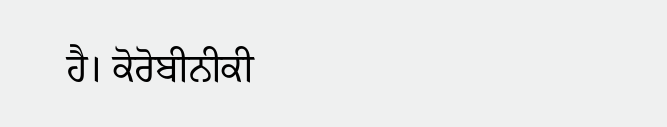ਹੈ। ਕੋਰੋਬੀਨੀਕੀ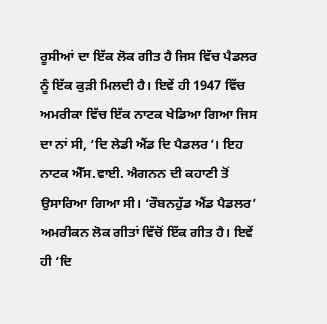ਰੂਸੀਆਂ ਦਾ ਇੱਕ ਲੋਕ ਗੀਤ ਹੈ ਜਿਸ ਵਿੱਚ ਪੈਡਲਰ ਨੂੰ ਇੱਕ ਕੁੜੀ ਮਿਲਦੀ ਹੈ। ਇਵੇਂ ਹੀ 1947 ਵਿੱਚ ਅਮਰੀਕਾ ਵਿੱਚ ਇੱਕ ਨਾਟਕ ਖੇਡਿਆ ਗਿਆ ਜਿਸ ਦਾ ਨਾਂ ਸੀ, ‘ਦਿ ਲੇਡੀ ਐਂਡ ਦਿ ਪੈਡਲਰ’। ਇਹ ਨਾਟਕ ਐੱਸ.ਵਾਈ. ਐਗਨਨ ਦੀ ਕਹਾਣੀ ਤੋਂ ਉਸਾਰਿਆ ਗਿਆ ਸੀ। ‘ਰੌਬਨਹੁੱਡ ਐਂਡ ਪੈਡਲਰ’ ਅਮਰੀਕਨ ਲੋਕ ਗੀਤਾਂ ਵਿੱਚੋਂ ਇੱਕ ਗੀਤ ਹੈ। ਇਵੇਂ ਹੀ ‘ਦਿ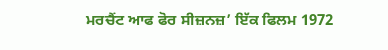ਮਰਚੈਂਟ ਆਫ ਫੋਰ ਸੀਜ਼ਨਜ਼’ ਇੱਕ ਫਿਲਮ 1972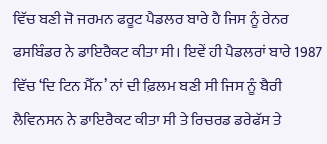ਵਿੱਚ ਬਣੀ ਜੋ ਜਰਮਨ ਫਰੂਟ ਪੈਡਲਰ ਬਾਰੇ ਹੈ ਜਿਸ ਨੂੰ ਰੇਨਰ ਫਸਬਿੰਡਰ ਨੇ ਡਾਇਰੈਕਟ ਕੀਤਾ ਸੀ। ਇਵੇਂ ਹੀ ਪੈਡਲਰਾਂ ਬਾਰੇ 1987 ਵਿੱਚ ‘ਦਿ ਟਿਨ ਮੈੱਨ’ ਨਾਂ ਦੀ ਫ਼ਿਲਮ ਬਣੀ ਸੀ ਜਿਸ ਨੂੰ ਬੈਰੀ ਲੈਵਿਨਸਨ ਨੇ ਡਾਇਰੈਕਟ ਕੀਤਾ ਸੀ ਤੇ ਰਿਚਰਡ ਡਰੇਫੱਸ ਤੇ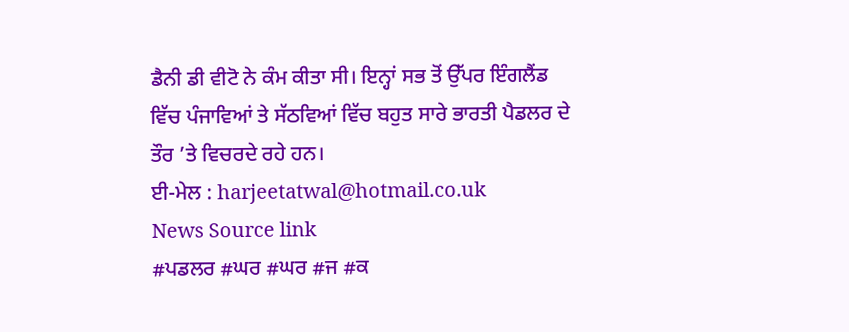ਡੈਨੀ ਡੀ ਵੀਟੋ ਨੇ ਕੰਮ ਕੀਤਾ ਸੀ। ਇਨ੍ਹਾਂ ਸਭ ਤੋਂ ਉੱਪਰ ਇੰਗਲੈਂਡ ਵਿੱਚ ਪੰਜਾਵਿਆਂ ਤੇ ਸੱਠਵਿਆਂ ਵਿੱਚ ਬਹੁਤ ਸਾਰੇ ਭਾਰਤੀ ਪੈਡਲਰ ਦੇ ਤੌਰ ’ਤੇ ਵਿਚਰਦੇ ਰਹੇ ਹਨ।
ਈ-ਮੇਲ : harjeetatwal@hotmail.co.uk
News Source link
#ਪਡਲਰ #ਘਰ #ਘਰ #ਜ #ਕ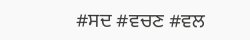#ਸਦ #ਵਚਣ #ਵਲ